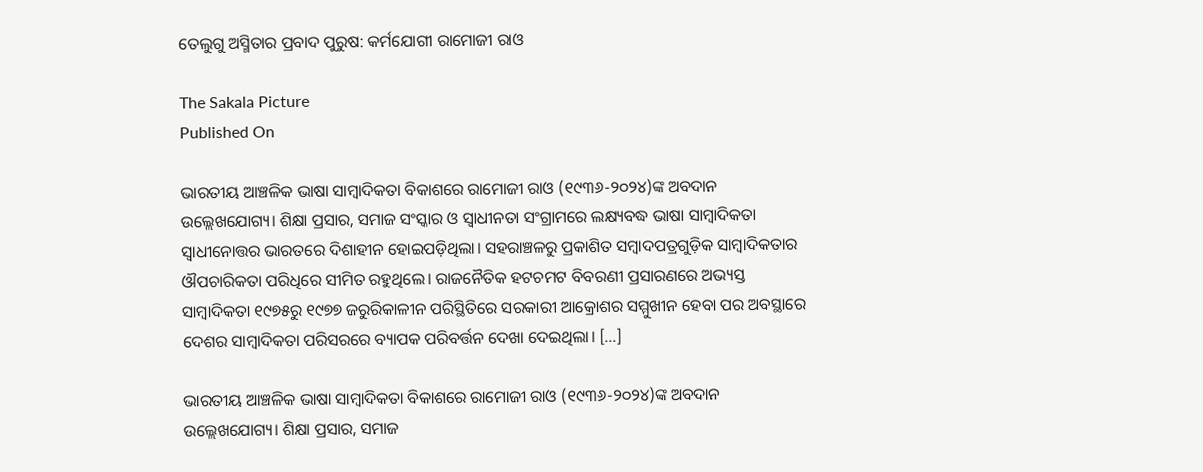ତେଲୁଗୁ ଅସ୍ମିତାର ପ୍ରବାଦ ପୁରୁଷ: କର୍ମଯୋଗୀ ରାମୋଜୀ ରାଓ

The Sakala Picture
Published On

ଭାରତୀୟ ଆଞ୍ଚଳିକ ଭାଷା ସାମ୍ୱାଦିକତା ବିକାଶରେ ରାମୋଜୀ ରାଓ (୧୯୩୬-୨୦୨୪)ଙ୍କ ଅବଦାନ ଉଲ୍ଲେଖଯୋଗ୍ୟ। ଶିକ୍ଷା ପ୍ରସାର, ସମାଜ ସଂସ୍କାର ଓ ସ୍ୱାଧୀନତା ସଂଗ୍ରାମରେ ଲକ୍ଷ୍ୟବଦ୍ଧ ଭାଷା ସାମ୍ୱାଦିକତା ସ୍ୱାଧୀନୋତ୍ତର ଭାରତରେ ଦିଶାହୀନ ହୋଇପଡ଼ିଥିଲା। ସହରାଞ୍ଚଳରୁ ପ୍ରକାଶିତ ସମ୍ୱାଦପତ୍ରଗୁଡ଼ିକ ସାମ୍ୱାଦିକତାର ଔପଚାରିକତା ପରିଧିରେ ସୀମିତ ରହୁଥିଲେ। ରାଜନୈତିକ ହଟଚମଟ ବିବରଣୀ ପ୍ରସାରଣରେ ଅଭ୍ୟସ୍ତ ସାମ୍ୱାଦିକତା ୧୯୭୫ରୁ ୧୯୭୭ ଜରୁରିକାଳୀନ ପରିସ୍ଥିତିରେ ସରକାରୀ ଆକ୍ରୋଶର ସମ୍ମୁଖୀନ ହେବା ପର ଅବସ୍ଥାରେ ଦେଶର ସାମ୍ୱାଦିକତା ପରିସରରେ ବ୍ୟାପକ ପରିବର୍ତ୍ତନ ଦେଖା ଦେଇଥିଲା। […]

ଭାରତୀୟ ଆଞ୍ଚଳିକ ଭାଷା ସାମ୍ୱାଦିକତା ବିକାଶରେ ରାମୋଜୀ ରାଓ (୧୯୩୬-୨୦୨୪)ଙ୍କ ଅବଦାନ ଉଲ୍ଲେଖଯୋଗ୍ୟ। ଶିକ୍ଷା ପ୍ରସାର, ସମାଜ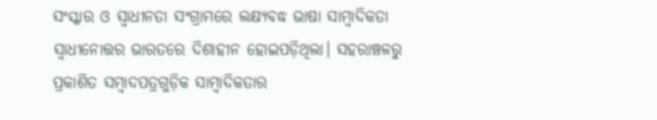ସଂସ୍କାର ଓ ସ୍ୱାଧୀନତା ସଂଗ୍ରାମରେ ଲକ୍ଷ୍ୟବଦ୍ଧ ଭାଷା ସାମ୍ୱାଦିକତା ସ୍ୱାଧୀନୋତ୍ତର ଭାରତରେ ଦିଶାହୀନ ହୋଇପଡ଼ିଥିଲା। ସହରାଞ୍ଚଳରୁ ପ୍ରକାଶିତ ସମ୍ୱାଦପତ୍ରଗୁଡ଼ିକ ସାମ୍ୱାଦିକତାର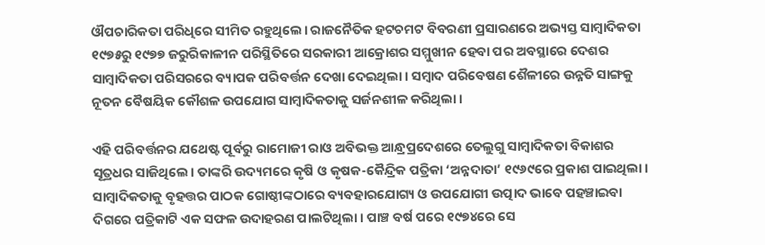ଔପଚାରିକତା ପରିଧିରେ ସୀମିତ ରହୁଥିଲେ। ରାଜନୈତିକ ହଟଚମଟ ବିବରଣୀ ପ୍ରସାରଣରେ ଅଭ୍ୟସ୍ତ ସାମ୍ୱାଦିକତା ୧୯୭୫ରୁ ୧୯୭୭ ଜରୁରିକାଳୀନ ପରିସ୍ଥିତିରେ ସରକାରୀ ଆକ୍ରୋଶର ସମ୍ମୁଖୀନ ହେବା ପର ଅବସ୍ଥାରେ ଦେଶର ସାମ୍ୱାଦିକତା ପରିସରରେ ବ୍ୟାପକ ପରିବର୍ତ୍ତନ ଦେଖା ଦେଇଥିଲା। ସମ୍ୱାଦ ପରିବେଷଣ ଶୈଳୀରେ ଉନ୍ନତି ସାଙ୍ଗକୁ ନୂତନ ବୈଷୟିକ କୌଶଳ ଉପଯୋଗ ସାମ୍ୱାଦିକତାକୁ ସର୍ଜନଶୀଳ କରିଥିଲା।

ଏହି ପରିବର୍ତ୍ତନର ଯଥେଷ୍ଟ ପୂର୍ବରୁ ରାମୋଜୀ ରାଓ ଅବିଭକ୍ତ ଆନ୍ଧ୍ରପ୍ରଦେଶରେ ତେଲୁଗୁ ସାମ୍ୱାଦିକତା ବିକାଶର ସୂତ୍ରଧର ସାଜିଥିଲେ। ତାଙ୍କରି ଉଦ୍ୟମରେ କୃଷି ଓ କୃଷକ-କୈନ୍ଦ୍ରିକ ପତ୍ରିକା ‘ଅନ୍ନଦାତା’ ୧୯୬୯ରେ ପ୍ରକାଶ ପାଇଥିଲା। ସାମ୍ୱାଦିକତାକୁ ବୃହତ୍ତର ପାଠକ ଗୋଷ୍ଠୀଙ୍କଠାରେ ବ୍ୟବହାରଯୋଗ୍ୟ ଓ ଉପଯୋଗୀ ଉତ୍ପାଦ ଭାବେ ପହଞ୍ଚାଇବା ଦିଗରେ ପତ୍ରିକାଟି ଏକ ସଫଳ ଉଦାହରଣ ପାଲଟିଥିଲା। ପାଞ୍ଚ ବର୍ଷ ପରେ ୧୯୭୪ରେ ସେ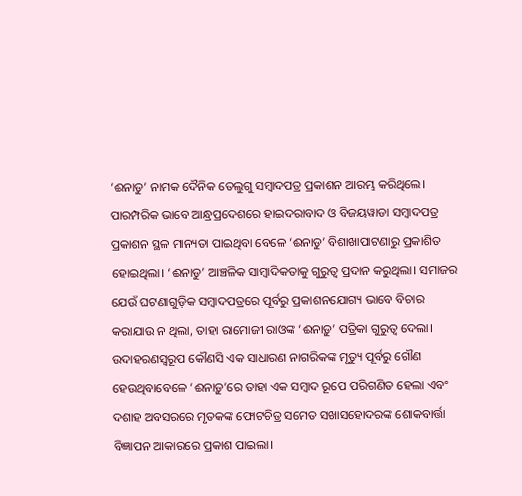‘ଈନାଡୁ’ ନାମକ ଦୈନିକ ତେଲୁଗୁ ସମ୍ୱାଦପତ୍ର ପ୍ରକାଶନ ଆରମ୍ଭ କରିଥିଲେ। ପାରମ୍ପରିକ ଭାବେ ଆନ୍ଧ୍ରପ୍ରଦେଶରେ ହାଇଦରାବାଦ ଓ ବିଜୟୱାଡା ସମ୍ୱାଦପତ୍ର ପ୍ରକାଶନ ସ୍ଥଳ ମାନ୍ୟତା ପାଇଥିବା ବେଳେ ‘ଈନାଡୁ’ ବିଶାଖାପାଟଣାରୁ ପ୍ରକାଶିତ ହୋଇଥିଲା। ‘ଈନାଡୁ’ ଆଞ୍ଚଳିକ ସାମ୍ୱାଦିକତାକୁ ଗୁରୁତ୍ୱ ପ୍ରଦାନ କରୁଥିଲା। ସମାଜର ଯେଉଁ ଘଟଣାଗୁଡ଼ିକ ସମ୍ୱାଦପତ୍ରରେ ପୂର୍ବରୁ ପ୍ରକାଶନଯୋଗ୍ୟ ଭାବେ ବିଚାର କରାଯାଉ ନ ଥିଲା, ତାହା ରାମୋଜୀ ରାଓଙ୍କ ‘ଈନାଡ଼ୁ’ ପତ୍ରିକା ଗୁରୁତ୍ୱ ଦେଲା। ଉଦାହରଣସ୍ୱରୂପ କୌଣସି ଏକ ସାଧାରଣ ନାଗରିକଙ୍କ ମୃତ୍ୟୁ ପୂର୍ବରୁ ଗୌଣ ହେଉଥିବାବେଳେ ‘ଈନାଡ଼ୁ’ରେ ତାହା ଏକ ସମ୍ୱାଦ ରୂପେ ପରିଗଣିତ ହେଲା ଏବଂ ଦଶାହ ଅବସରରେ ମୃତକଙ୍କ ଫୋଟଚିତ୍ର ସମେତ ସଖାସହୋଦରଙ୍କ ଶୋକବାର୍ତ୍ତା ବିଜ୍ଞାପନ ଆକାରରେ ପ୍ରକାଶ ପାଇଲା।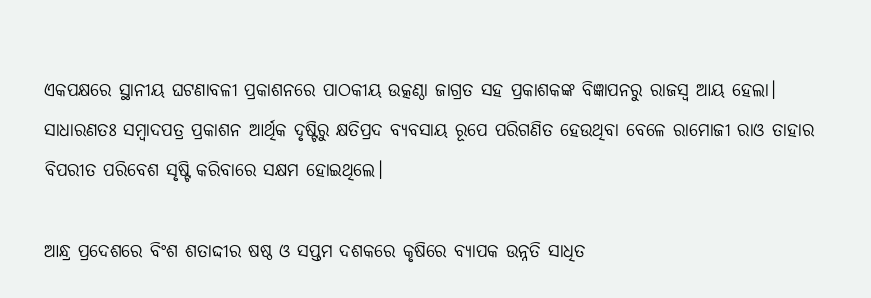ଏକପକ୍ଷରେ ସ୍ଥାନୀୟ ଘଟଣାବଳୀ ପ୍ରକାଶନରେ ପାଠକୀୟ ଉତ୍କଣ୍ଠା ଜାଗ୍ରତ ସହ ପ୍ରକାଶକଙ୍କ ବିଜ୍ଞାପନରୁ ରାଜସ୍ୱ ଆୟ ହେଲା। ସାଧାରଣତଃ ସମ୍ୱାଦପତ୍ର ପ୍ରକାଶନ ଆର୍ଥିକ ଦୃଷ୍ଟିରୁ କ୍ଷତିପ୍ରଦ ବ୍ୟବସାୟ ରୂପେ ପରିଗଣିତ ହେଉଥିବା ବେଳେ ରାମୋଜୀ ରାଓ ତାହାର ବିପରୀତ ପରିବେଶ ସୃଷ୍ଟି କରିବାରେ ସକ୍ଷମ ହୋଇଥିଲେ।

ଆନ୍ଧ୍ର ପ୍ରଦେଶରେ ବିଂଶ ଶତାଦ୍ଦୀର ଷଷ୍ଠ ଓ ସପ୍ତମ ଦଶକରେ କୃଷିରେ ବ୍ୟାପକ ଉନ୍ନତି ସାଧିତ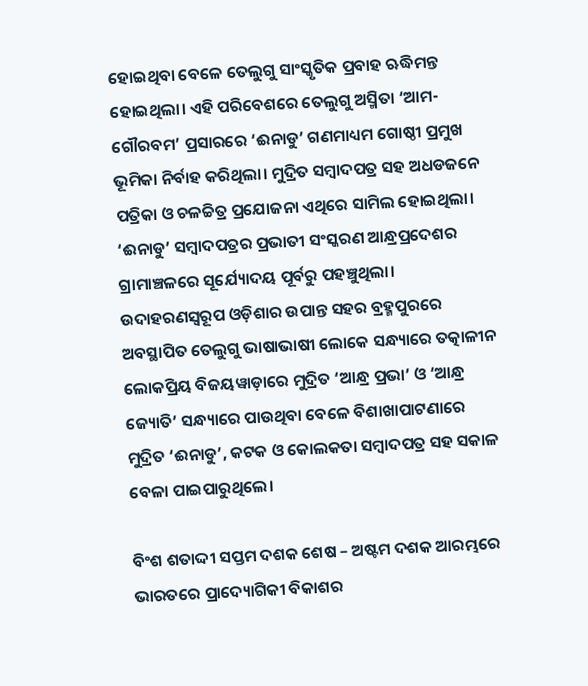ହୋଇଥିବା ବେଳେ ତେଲୁଗୁ ସାଂସ୍କୃତିକ ପ୍ରବାହ ଋଦ୍ଧିମନ୍ତ ହୋଇଥିଲା। ଏହି ପରିବେଶରେ ତେଲୁଗୁ ଅସ୍ମିତା ‘ଆମ-ଗୌରବମ’ ପ୍ରସାରରେ ‘ଈନାଡୁ’ ଗଣମାଧ୍ୟମ ଗୋଷ୍ଠୀ ପ୍ରମୁଖ ଭୂମିକା ନିର୍ବାହ କରିଥିଲା। ମୁଦ୍ରିତ ସମ୍ୱାଦପତ୍ର ସହ ଅଧଡଜନେ ପତ୍ରିକା ଓ ଚଳଚ୍ଚିତ୍ର ପ୍ରଯୋଜନା ଏଥିରେ ସାମିଲ ହୋଇଥିଲା। ‘ଈନାଡୁ’ ସମ୍ୱାଦପତ୍ରର ପ୍ରଭାତୀ ସଂସ୍କରଣ ଆନ୍ଧ୍ରପ୍ରଦେଶର ଗ୍ରାମାଞ୍ଚଳରେ ସୂର୍ଯ୍ୟୋଦୟ ପୂର୍ବରୁ ପହଞ୍ଚୁଥିଲା। ଉଦାହରଣସ୍ୱରୂପ ଓଡ଼ିଶାର ଉପାନ୍ତ ସହର ବ୍ରହ୍ମପୁରରେ ଅବସ୍ଥାପିତ ତେଲୁଗୁ ଭାଷାଭାଷୀ ଲୋକେ ସନ୍ଧ୍ୟାରେ ତତ୍କାଳୀନ ଲୋକପ୍ରିୟ ବିଜୟୱାଡ଼ାରେ ମୁଦ୍ରିତ ‘ଆନ୍ଧ୍ର ପ୍ରଭା’ ଓ ‘ଆନ୍ଧ୍ର ଜ୍ୟୋତି’ ସନ୍ଧ୍ୟାରେ ପାଉଥିବା ବେଳେ ବିଶାଖାପାଟଣାରେ ମୁଦ୍ରିତ ‘ଈନାଡୁ’, କଟକ ଓ କୋଲକତା ସମ୍ୱାଦପତ୍ର ସହ ସକାଳ ବେଳା ପାଇପାରୁଥିଲେ।

ବିଂଶ ଶତାଦ୍ଦୀ ସପ୍ତମ ଦଶକ ଶେଷ – ଅଷ୍ଟମ ଦଶକ ଆରମ୍ଭରେ ଭାରତରେ ପ୍ରାଦ୍ୟୋଗିକୀ ବିକାଶର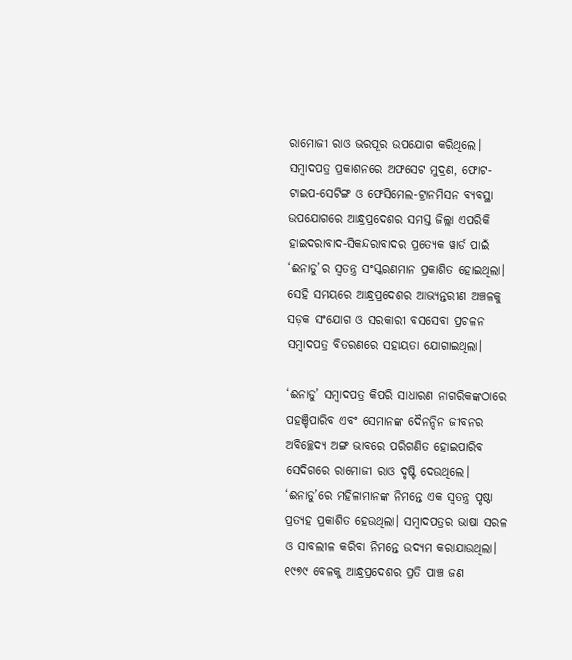ରାମୋଜୀ ରାଓ ଭରପୂର ଉପଯୋଗ କରିଥିଲେ। ସମ୍ୱାଦପତ୍ର ପ୍ରକାଶନରେ ଅଫସେଟ ମୁଦ୍ରଣ, ଫୋଟ-ଟାଇପ-ସେଟିଙ୍ଗ ଓ ଫେସିମେଲ-ଟ୍ରାନମିସନ ବ୍ୟବସ୍ଥା ଉପଯୋଗରେ ଆନ୍ଧ୍ରପ୍ରଦେଶର ସମସ୍ତ ଜିଲ୍ଲା ଏପରିକି ହାଇଦରାବାଦ-ସିକନ୍ଦରାବାଦର ପ୍ରତ୍ୟେକ ୱାର୍ଡ ପାଇଁ ‘ଈନାଡୁ’ର ସ୍ୱତନ୍ତ୍ର ସଂସ୍କରଣମାନ ପ୍ରକାଶିତ ହୋଇଥିଲା। ସେହି ସମୟରେ ଆନ୍ଧ୍ରପ୍ରଦେଶର ଆଭ୍ୟନ୍ତରୀଣ ଅଞ୍ଚଳକୁ ସଡ଼କ ସଂଯୋଗ ଓ ସରକାରୀ ବସସେବା ପ୍ରଚଳନ ସମ୍ୱାଦପତ୍ର ବିତରଣରେ ସହାୟତା ଯୋଗାଇଥିଲା।

‘ଈନାଡୁ’ ସମ୍ୱାଦପତ୍ର କିପରି ସାଧାରଣ ନାଗରିକଙ୍କଠାରେ ପହଞ୍ଚିପାରିବ ଏବଂ ସେମାନଙ୍କ ଦୈନନ୍ଦିନ ଜୀବନର ଅବିଚ୍ଛେଦ୍ୟ ଅଙ୍ଗ ଭାବରେ ପରିଗଣିତ ହୋଇପାରିବ ସେଦିଗରେ ରାମୋଜୀ ରାଓ ଦୃଷ୍ଟି ଦେଉଥିଲେ। ‘ଈନାଡୁ’ରେ ମହିଳାମାନଙ୍କ ନିମନ୍ତେ ଏକ ସ୍ୱତନ୍ତ୍ର ପୃଷ୍ଠା ପ୍ରତ୍ୟହ ପ୍ରକାଶିତ ହେଉଥିଲା। ସମ୍ୱାଦପତ୍ରର ଭାଷା ସରଳ ଓ ସାବଲୀଳ କରିବା ନିମନ୍ତେ ଉଦ୍ୟମ କରାଯାଉଥିଲା। ୧୯୭୯ ବେଳକୁ ଆନ୍ଧ୍ରପ୍ରଦେଶର ପ୍ରତି ପାଞ୍ଚ ଜଣ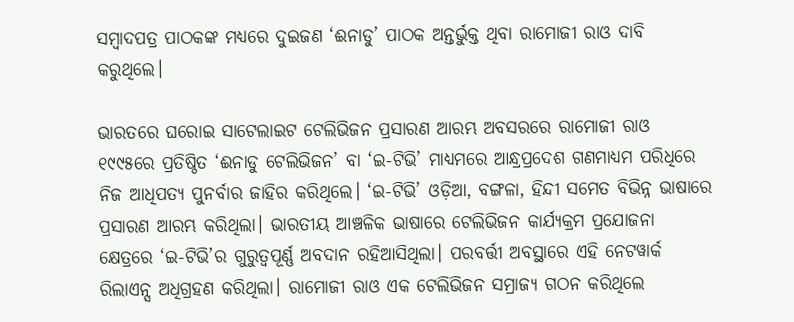ସମ୍ୱାଦପତ୍ର ପାଠକଙ୍କ ମଧ୍ୟରେ ଦୁଇଜଣ ‘ଈନାଡୁ’ ପାଠକ ଅନ୍ତର୍ଭୁକ୍ତ ଥିବା ରାମୋଜୀ ରାଓ ଦାବି କରୁଥିଲେ।

ଭାରତରେ ଘରୋଇ ସାଟେଲାଇଟ ଟେଲିଭିଜନ ପ୍ରସାରଣ ଆରମ୍ଭ ଅବସରରେ ରାମୋଜୀ ରାଓ ୧୯୯୫ରେ ପ୍ରତିଷ୍ଠିତ ‘ଈନାଡୁ ଟେଲିଭିଜନ’ ବା ‘ଇ-ଟିଭି’ ମାଧ୍ୟମରେ ଆନ୍ଧ୍ରପ୍ରଦେଶ ଗଣମାଧ୍ୟମ ପରିଧିରେ ନିଜ ଆଧିପତ୍ୟ ପୁନର୍ବାର ଜାହିର କରିଥିଲେ। ‘ଇ-ଟିଭି’ ଓଡ଼ିଆ, ବଙ୍ଗଳା, ହିନ୍ଦୀ ସମେତ ବିଭିନ୍ନ ଭାଷାରେ ପ୍ରସାରଣ ଆରମ୍ଭ କରିଥିଲା। ଭାରତୀୟ ଆଞ୍ଚଳିକ ଭାଷାରେ ଟେଲିଭିଜନ କାର୍ଯ୍ୟକ୍ରମ ପ୍ରଯୋଜନା କ୍ଷେତ୍ରରେ ‘ଇ-ଟିଭି’ର ଗୁରୁତ୍ୱପୂର୍ଣ୍ଣ ଅବଦାନ ରହିଆସିଥିଲା। ପରବର୍ତ୍ତୀ ଅବସ୍ଥାରେ ଏହି ନେଟୱାର୍କ ରିଲାଏନ୍ସ ଅଧିଗ୍ରହଣ କରିଥିଲା। ରାମୋଜୀ ରାଓ ଏକ ଟେଲିଭିଜନ ସମ୍ରାଜ୍ୟ ଗଠନ କରିଥିଲେ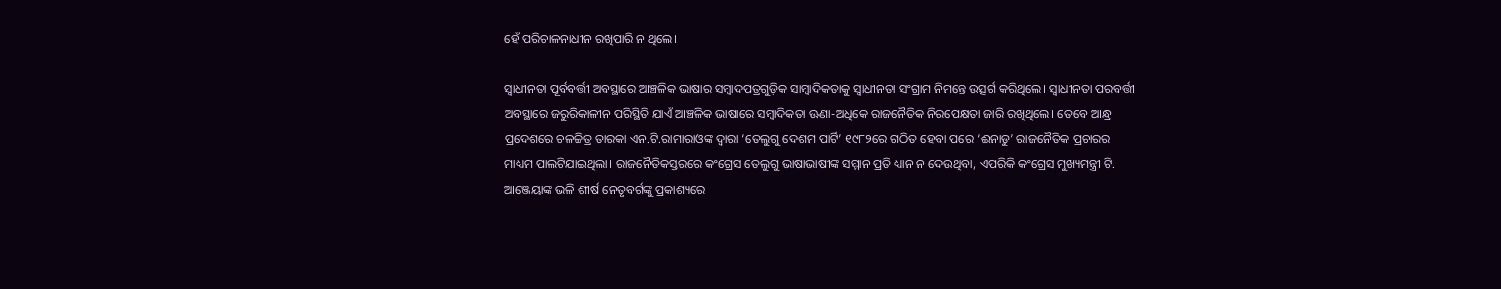ହେଁ ପରିଚାଳନାଧୀନ ରଖିପାରି ନ ଥିଲେ।

ସ୍ୱାଧୀନତା ପୂର୍ବବର୍ତ୍ତୀ ଅବସ୍ଥାରେ ଆଞ୍ଚଳିକ ଭାଷାର ସମ୍ୱାଦପତ୍ରଗୁଡ଼ିକ ସାମ୍ୱାଦିକତାକୁ ସ୍ୱାଧୀନତା ସଂଗ୍ରାମ ନିମନ୍ତେ ଉତ୍ସର୍ଗ କରିଥିଲେ। ସ୍ୱାଧୀନତା ପରବର୍ତ୍ତୀ ଅବସ୍ଥାରେ ଜରୁରିକାଳୀନ ପରିସ୍ଥିତି ଯାଏଁ ଆଞ୍ଚଳିକ ଭାଷାରେ ସମ୍ୱାଦିକତା ଊଣା-ଅଧିକେ ରାଜନୈତିକ ନିରପେକ୍ଷତା ଜାରି ରଖିଥିଲେ। ତେବେ ଆନ୍ଧ୍ର ପ୍ରଦେଶରେ ଚଳଚ୍ଚିତ୍ର ତାରକା ଏନ.ଟି.ରାମାରାଓଙ୍କ ଦ୍ୱାରା ‘ତେଲୁଗୁ ଦେଶମ ପାର୍ଟି’ ୧୯୮୨ରେ ଗଠିତ ହେବା ପରେ ‘ଈନାଡୁ’ ରାଜନୈତିକ ପ୍ରଚାରର ମାଧ୍ୟମ ପାଲଟିଯାଇଥିଲା। ରାଜନୈତିକସ୍ତରରେ କଂଗ୍ରେସ ତେଲୁଗୁ ଭାଷାଭାଷୀଙ୍କ ସମ୍ମାନ ପ୍ରତି ଧ୍ୟାନ ନ ଦେଉଥିବା, ଏପରିକି କଂଗ୍ରେସ ମୁଖ୍ୟମନ୍ତ୍ରୀ ଟି. ଆଞ୍ଜେୟାଙ୍କ ଭଳି ଶୀର୍ଷ ନେତୃବର୍ଗଙ୍କୁ ପ୍ରକାଶ୍ୟରେ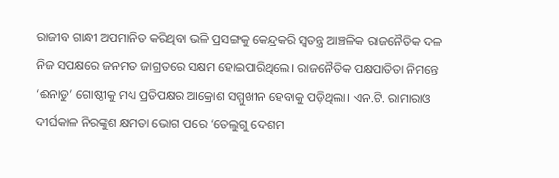ରାଜୀବ ଗାନ୍ଧୀ ଅପମାନିତ କରିଥିବା ଭଳି ପ୍ରସଙ୍ଗକୁ କେନ୍ଦ୍ରକରି ସ୍ୱତନ୍ତ୍ର ଆଞ୍ଚଳିକ ରାଜନୈତିକ ଦଳ ନିଜ ସପକ୍ଷରେ ଜନମତ ଜାଗ୍ରତରେ ସକ୍ଷମ ହୋଇପାରିଥିଲେ। ରାଜନୈତିକ ପକ୍ଷପାତିତା ନିମନ୍ତେ ‘ଈନାଡୁ’ ଗୋଷ୍ଠୀକୁ ମଧ୍ୟ ପ୍ରତିପକ୍ଷର ଆକ୍ରୋଶ ସମ୍ମୁଖୀନ ହେବାକୁ ପଡ଼ିଥିଲା। ଏନ.ଟି. ରାମାରାଓ ଦୀର୍ଘକାଳ ନିରଙ୍କୁଶ କ୍ଷମତା ଭୋଗ ପରେ ‘ତେଲୁଗୁ ଦେଶମ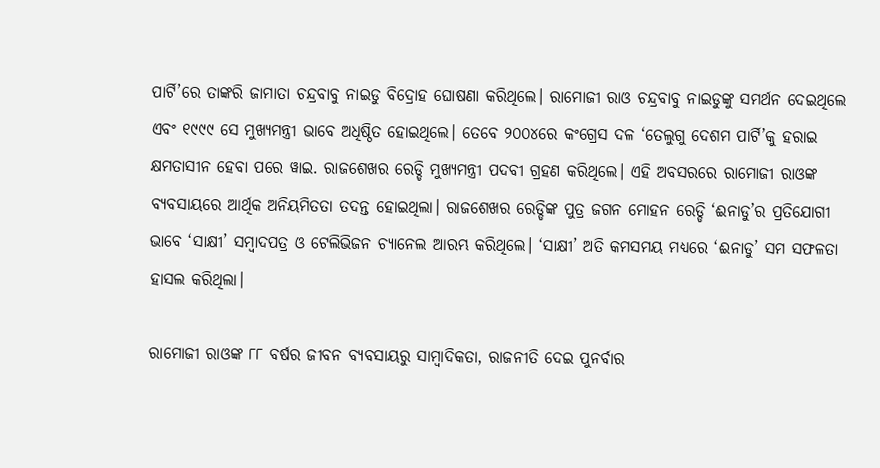ପାର୍ଟି’ରେ ତାଙ୍କରି ଜାମାତା ଚନ୍ଦ୍ରବାବୁ ନାଇଡୁ ବିଦ୍ରୋହ ଘୋଷଣା କରିଥିଲେ। ରାମୋଜୀ ରାଓ ଚନ୍ଦ୍ରବାବୁ ନାଇଡୁଙ୍କୁ ସମର୍ଥନ ଦେଇଥିଲେ ଏବଂ ୧୯୯୯ ସେ ମୁଖ୍ୟମନ୍ତ୍ରୀ ଭାବେ ଅଧିଷ୍ଠିତ ହୋଇଥିଲେ। ତେବେ ୨୦୦୪ରେ କଂଗ୍ରେସ ଦଳ ‘ତେଲୁଗୁ ଦେଶମ ପାର୍ଟି’କୁ ହରାଇ କ୍ଷମତାସୀନ ହେବା ପରେ ୱାଇ. ରାଜଶେଖର ରେଡ୍ଡି ମୁଖ୍ୟମନ୍ତ୍ରୀ ପଦବୀ ଗ୍ରହଣ କରିଥିଲେ। ଏହି ଅବସରରେ ରାମୋଜୀ ରାଓଙ୍କ ବ୍ୟବସାୟରେ ଆର୍ଥିକ ଅନିୟମିତତା ତଦନ୍ତ ହୋଇଥିଲା। ରାଜଶେଖର ରେଡ୍ଡିଙ୍କ ପୁତ୍ର ଜଗନ ମୋହନ ରେଡ୍ଡି ‘ଈନାଡୁ’ର ପ୍ରତିଯୋଗୀ ଭାବେ ‘ସାକ୍ଷୀ’ ସମ୍ୱାଦପତ୍ର ଓ ଟେଲିଭିଜନ ଚ୍ୟାନେଲ ଆରମ୍ଭ କରିଥିଲେ। ‘ସାକ୍ଷୀ’ ଅତି କମସମୟ ମଧ୍ୟରେ ‘ଈନାଡୁ’ ସମ ସଫଳତା ହାସଲ କରିଥିଲା।

ରାମୋଜୀ ରାଓଙ୍କ ୮୮ ବର୍ଷର ଜୀବନ ବ୍ୟବସାୟରୁ ସାମ୍ୱାଦିକତା, ରାଜନୀତି ଦେଇ ପୁନର୍ବାର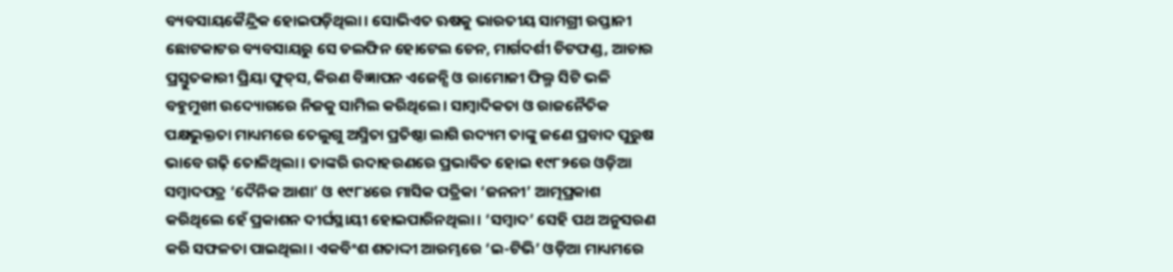ବ୍ୟବସାୟକୈନ୍ଦ୍ରିକ ହୋଇପଡ଼ିଥିଲା। ସୋଭିଏତ ଋଷକୁ ଭାରତୀୟ ସାମଗ୍ରୀ ରପ୍ତାନୀ ଛୋଟକାଟର ବ୍ୟବସାୟରୁ ସେ ଡଲଫିନ ହୋଟେଲ ଚେନ, ମାର୍ଗଦର୍ଶୀ ଚିଟଫଣ୍ଡ, ଆଚାର ପ୍ରସ୍ତୁତକାରୀ ପ୍ରିୟା ଫୁଡ୍‌‌ସ, କିରଣ ବିଜ୍ଞାପନ ଏଜେନ୍ସି ଓ ରାମୋଜୀ ଫିଲ୍ମ ସିଟି ଭଳି ବହୁମୁଖୀ ଉଦ୍ୟୋଗରେ ନିଜକୁ ସାମିଲ କରିଥିଲେ। ସାମ୍ୱାଦିକତା ଓ ରାଜନୈତିକ ପକ୍ଷଭୁକ୍ତତା ମାଧ୍ୟମରେ ତେଲୁଗୁ ଅସ୍ମିତା ପ୍ରତିଷ୍ଠା ଲାଗି ଉଦ୍ୟମ ତାଙ୍କୁ ଜଣେ ପ୍ରବାଦ ପୁରୁଷ ଭାବେ ଗଢ଼ି ତୋଳିଥିଲା। ତାଙ୍କରି ଉଦାହରଣରେ ପ୍ରଭାବିତ ହୋଇ ୧୯୮୨ରେ ଓଡ଼ିଆ ସମ୍ୱାଦପତ୍ର ‘ଦୈନିକ ଆଶା’ ଓ ୧୯୮୪ରେ ମାସିକ ପତ୍ରିକା ‘ଜନନୀ’ ଆତ୍ମପ୍ରକାଶ କରିଥିଲେ ହେଁ ପ୍ରକାଶନ ଦୀର୍ଘସ୍ଥାୟୀ ହୋଇପାରିନଥିଲା। ‘ସମ୍ୱାଦ’ ସେହି ପଥ ଅନୁସରଣ କରି ସଫଳତା ପାଇଥିଲା। ଏକବିଂଶ ଶତାଦ୍ଦୀ ଆରମ୍ଭରେ ‘ଇ-ଟିଭି’ ଓଡ଼ିଆ ମାଧ୍ୟମରେ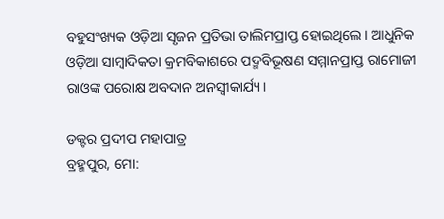ବହୁସଂଖ୍ୟକ ଓଡ଼ିଆ ସୃଜନ ପ୍ରତିଭା ତାଲିମପ୍ରାପ୍ତ ହୋଇଥିଲେ। ଆଧୁନିକ ଓଡ଼ିଆ ସାମ୍ୱାଦିକତା କ୍ରମବିକାଶରେ ପଦ୍ମବିଭୂଷଣ ସମ୍ମାନପ୍ରାପ୍ତ ରାମୋଜୀ ରାଓଙ୍କ ପରୋକ୍ଷ ଅବଦାନ ଅନସ୍ୱୀକାର୍ଯ୍ୟ।

ଡକ୍ଟର ପ୍ରଦୀପ ମହାପାତ୍ର
ବ୍ରହ୍ମପୁର, ମୋ: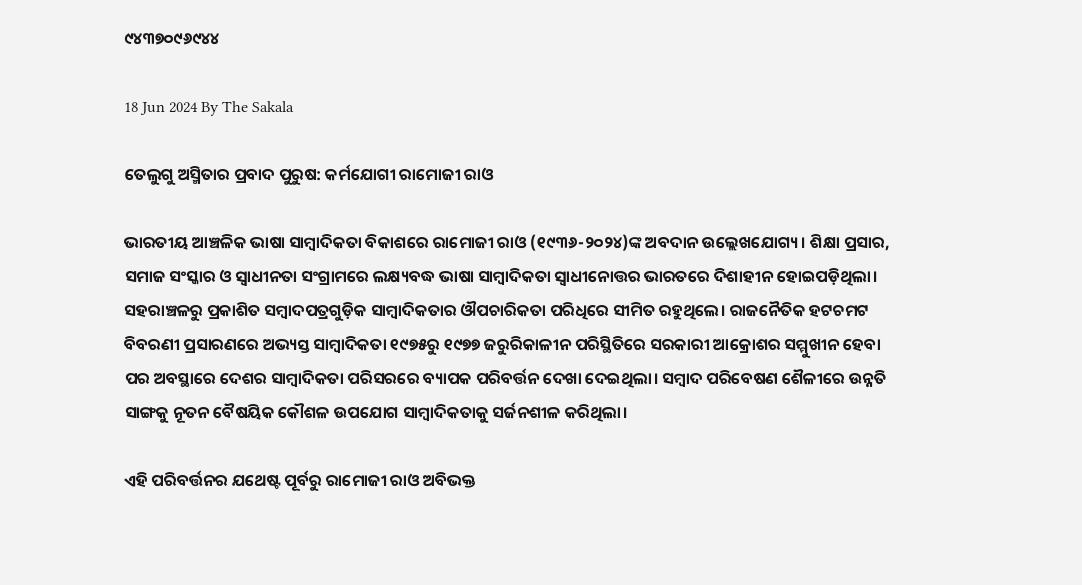୯୪୩୭୦୯୬୯୪୪

18 Jun 2024 By The Sakala

ତେଲୁଗୁ ଅସ୍ମିତାର ପ୍ରବାଦ ପୁରୁଷ: କର୍ମଯୋଗୀ ରାମୋଜୀ ରାଓ

ଭାରତୀୟ ଆଞ୍ଚଳିକ ଭାଷା ସାମ୍ୱାଦିକତା ବିକାଶରେ ରାମୋଜୀ ରାଓ (୧୯୩୬-୨୦୨୪)ଙ୍କ ଅବଦାନ ଉଲ୍ଲେଖଯୋଗ୍ୟ। ଶିକ୍ଷା ପ୍ରସାର, ସମାଜ ସଂସ୍କାର ଓ ସ୍ୱାଧୀନତା ସଂଗ୍ରାମରେ ଲକ୍ଷ୍ୟବଦ୍ଧ ଭାଷା ସାମ୍ୱାଦିକତା ସ୍ୱାଧୀନୋତ୍ତର ଭାରତରେ ଦିଶାହୀନ ହୋଇପଡ଼ିଥିଲା। ସହରାଞ୍ଚଳରୁ ପ୍ରକାଶିତ ସମ୍ୱାଦପତ୍ରଗୁଡ଼ିକ ସାମ୍ୱାଦିକତାର ଔପଚାରିକତା ପରିଧିରେ ସୀମିତ ରହୁଥିଲେ। ରାଜନୈତିକ ହଟଚମଟ ବିବରଣୀ ପ୍ରସାରଣରେ ଅଭ୍ୟସ୍ତ ସାମ୍ୱାଦିକତା ୧୯୭୫ରୁ ୧୯୭୭ ଜରୁରିକାଳୀନ ପରିସ୍ଥିତିରେ ସରକାରୀ ଆକ୍ରୋଶର ସମ୍ମୁଖୀନ ହେବା ପର ଅବସ୍ଥାରେ ଦେଶର ସାମ୍ୱାଦିକତା ପରିସରରେ ବ୍ୟାପକ ପରିବର୍ତ୍ତନ ଦେଖା ଦେଇଥିଲା। ସମ୍ୱାଦ ପରିବେଷଣ ଶୈଳୀରେ ଉନ୍ନତି ସାଙ୍ଗକୁ ନୂତନ ବୈଷୟିକ କୌଶଳ ଉପଯୋଗ ସାମ୍ୱାଦିକତାକୁ ସର୍ଜନଶୀଳ କରିଥିଲା।

ଏହି ପରିବର୍ତ୍ତନର ଯଥେଷ୍ଟ ପୂର୍ବରୁ ରାମୋଜୀ ରାଓ ଅବିଭକ୍ତ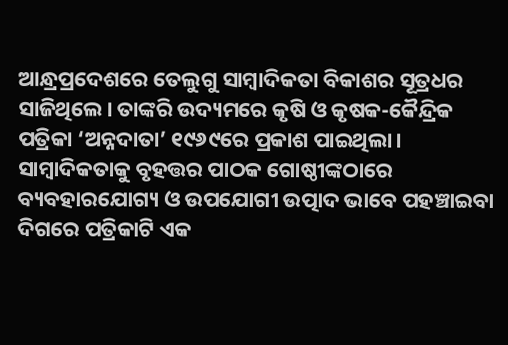ଆନ୍ଧ୍ରପ୍ରଦେଶରେ ତେଲୁଗୁ ସାମ୍ୱାଦିକତା ବିକାଶର ସୂତ୍ରଧର ସାଜିଥିଲେ। ତାଙ୍କରି ଉଦ୍ୟମରେ କୃଷି ଓ କୃଷକ-କୈନ୍ଦ୍ରିକ ପତ୍ରିକା ‘ଅନ୍ନଦାତା’ ୧୯୬୯ରେ ପ୍ରକାଶ ପାଇଥିଲା। ସାମ୍ୱାଦିକତାକୁ ବୃହତ୍ତର ପାଠକ ଗୋଷ୍ଠୀଙ୍କଠାରେ ବ୍ୟବହାରଯୋଗ୍ୟ ଓ ଉପଯୋଗୀ ଉତ୍ପାଦ ଭାବେ ପହଞ୍ଚାଇବା ଦିଗରେ ପତ୍ରିକାଟି ଏକ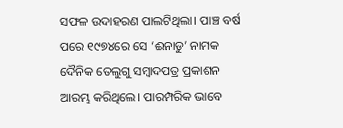ସଫଳ ଉଦାହରଣ ପାଲଟିଥିଲା। ପାଞ୍ଚ ବର୍ଷ ପରେ ୧୯୭୪ରେ ସେ ‘ଈନାଡୁ’ ନାମକ ଦୈନିକ ତେଲୁଗୁ ସମ୍ୱାଦପତ୍ର ପ୍ରକାଶନ ଆରମ୍ଭ କରିଥିଲେ। ପାରମ୍ପରିକ ଭାବେ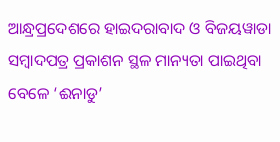ଆନ୍ଧ୍ରପ୍ରଦେଶରେ ହାଇଦରାବାଦ ଓ ବିଜୟୱାଡା ସମ୍ୱାଦପତ୍ର ପ୍ରକାଶନ ସ୍ଥଳ ମାନ୍ୟତା ପାଇଥିବା ବେଳେ ‘ଈନାଡୁ’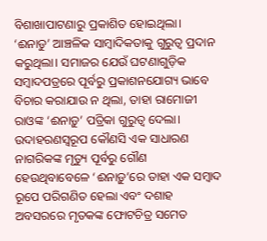ବିଶାଖାପାଟଣାରୁ ପ୍ରକାଶିତ ହୋଇଥିଲା। ‘ଈନାଡୁ’ ଆଞ୍ଚଳିକ ସାମ୍ୱାଦିକତାକୁ ଗୁରୁତ୍ୱ ପ୍ରଦାନ କରୁଥିଲା। ସମାଜର ଯେଉଁ ଘଟଣାଗୁଡ଼ିକ ସମ୍ୱାଦପତ୍ରରେ ପୂର୍ବରୁ ପ୍ରକାଶନଯୋଗ୍ୟ ଭାବେ ବିଚାର କରାଯାଉ ନ ଥିଲା, ତାହା ରାମୋଜୀ ରାଓଙ୍କ ‘ଈନାଡ଼ୁ’ ପତ୍ରିକା ଗୁରୁତ୍ୱ ଦେଲା। ଉଦାହରଣସ୍ୱରୂପ କୌଣସି ଏକ ସାଧାରଣ ନାଗରିକଙ୍କ ମୃତ୍ୟୁ ପୂର୍ବରୁ ଗୌଣ ହେଉଥିବାବେଳେ ‘ଈନାଡ଼ୁ’ରେ ତାହା ଏକ ସମ୍ୱାଦ ରୂପେ ପରିଗଣିତ ହେଲା ଏବଂ ଦଶାହ ଅବସରରେ ମୃତକଙ୍କ ଫୋଟଚିତ୍ର ସମେତ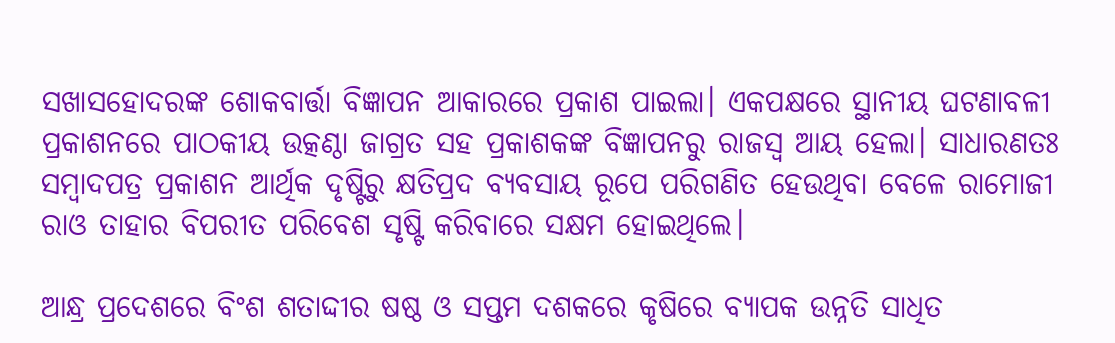ସଖାସହୋଦରଙ୍କ ଶୋକବାର୍ତ୍ତା ବିଜ୍ଞାପନ ଆକାରରେ ପ୍ରକାଶ ପାଇଲା। ଏକପକ୍ଷରେ ସ୍ଥାନୀୟ ଘଟଣାବଳୀ ପ୍ରକାଶନରେ ପାଠକୀୟ ଉତ୍କଣ୍ଠା ଜାଗ୍ରତ ସହ ପ୍ରକାଶକଙ୍କ ବିଜ୍ଞାପନରୁ ରାଜସ୍ୱ ଆୟ ହେଲା। ସାଧାରଣତଃ ସମ୍ୱାଦପତ୍ର ପ୍ରକାଶନ ଆର୍ଥିକ ଦୃଷ୍ଟିରୁ କ୍ଷତିପ୍ରଦ ବ୍ୟବସାୟ ରୂପେ ପରିଗଣିତ ହେଉଥିବା ବେଳେ ରାମୋଜୀ ରାଓ ତାହାର ବିପରୀତ ପରିବେଶ ସୃଷ୍ଟି କରିବାରେ ସକ୍ଷମ ହୋଇଥିଲେ।

ଆନ୍ଧ୍ର ପ୍ରଦେଶରେ ବିଂଶ ଶତାଦ୍ଦୀର ଷଷ୍ଠ ଓ ସପ୍ତମ ଦଶକରେ କୃଷିରେ ବ୍ୟାପକ ଉନ୍ନତି ସାଧିତ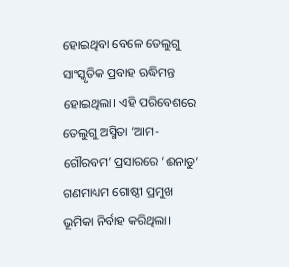ହୋଇଥିବା ବେଳେ ତେଲୁଗୁ ସାଂସ୍କୃତିକ ପ୍ରବାହ ଋଦ୍ଧିମନ୍ତ ହୋଇଥିଲା। ଏହି ପରିବେଶରେ ତେଲୁଗୁ ଅସ୍ମିତା ‘ଆମ-ଗୌରବମ’ ପ୍ରସାରରେ ‘ଈନାଡୁ’ ଗଣମାଧ୍ୟମ ଗୋଷ୍ଠୀ ପ୍ରମୁଖ ଭୂମିକା ନିର୍ବାହ କରିଥିଲା।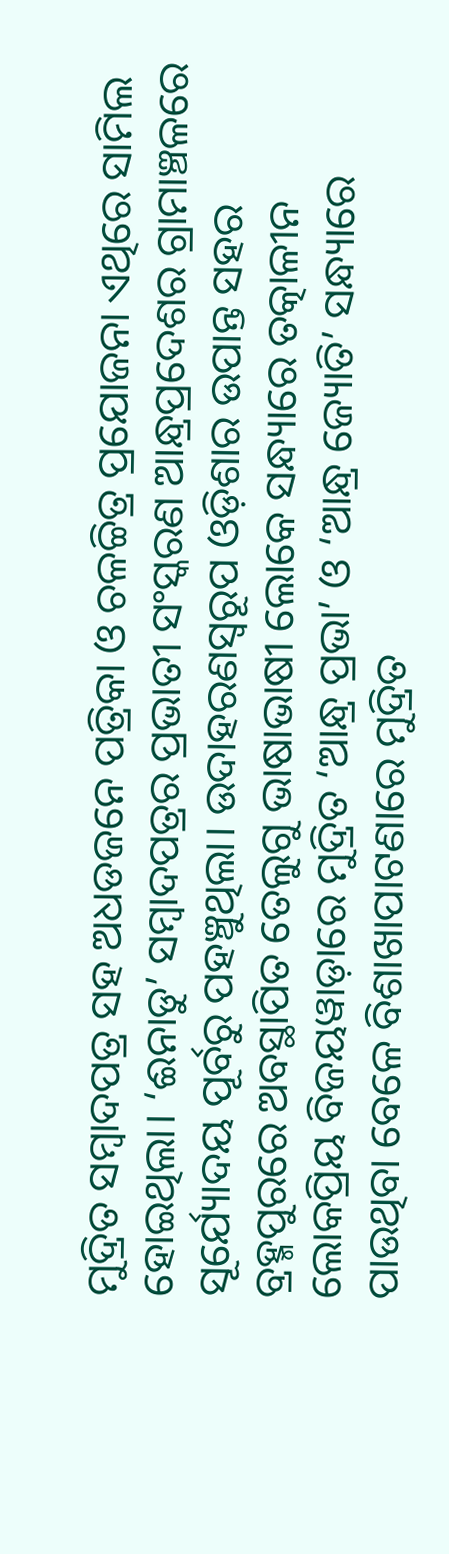ମୁଦ୍ରିତ ସମ୍ୱାଦପତ୍ର ସହ ଅଧଡଜନେ ପତ୍ରିକା ଓ ଚଳଚ୍ଚିତ୍ର ପ୍ରଯୋଜନା ଏଥିରେ ସାମିଲ ହୋଇଥିଲା। ‘ଈନାଡୁ’ ସମ୍ୱାଦପତ୍ରର ପ୍ରଭାତୀ ସଂସ୍କରଣ ଆନ୍ଧ୍ରପ୍ରଦେଶର ଗ୍ରାମାଞ୍ଚଳରେ ସୂର୍ଯ୍ୟୋଦୟ ପୂର୍ବରୁ ପହଞ୍ଚୁଥିଲା। ଉଦାହରଣସ୍ୱରୂପ ଓଡ଼ିଶାର ଉପାନ୍ତ ସହର ବ୍ରହ୍ମପୁରରେ ଅବସ୍ଥାପିତ ତେଲୁଗୁ ଭାଷାଭାଷୀ ଲୋକେ ସନ୍ଧ୍ୟାରେ ତତ୍କାଳୀନ ଲୋକପ୍ରିୟ ବିଜୟୱାଡ଼ାରେ ମୁଦ୍ରିତ ‘ଆନ୍ଧ୍ର ପ୍ରଭା’ ଓ ‘ଆନ୍ଧ୍ର ଜ୍ୟୋତି’ ସନ୍ଧ୍ୟାରେ ପାଉଥିବା ବେଳେ ବିଶାଖାପାଟଣାରେ ମୁଦ୍ରିତ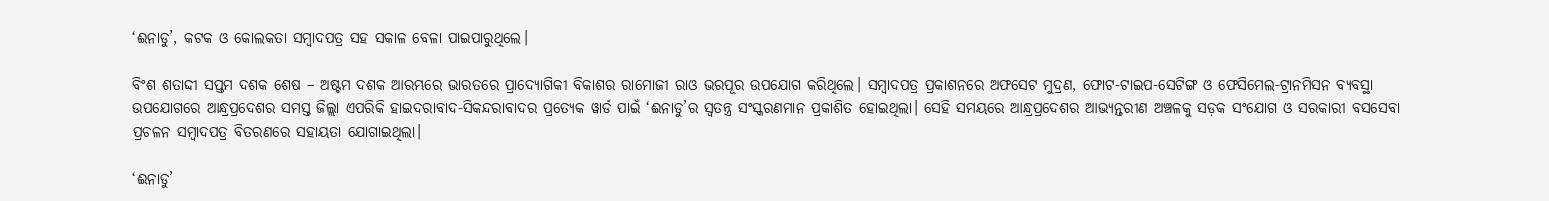‘ଈନାଡୁ’, କଟକ ଓ କୋଲକତା ସମ୍ୱାଦପତ୍ର ସହ ସକାଳ ବେଳା ପାଇପାରୁଥିଲେ।

ବିଂଶ ଶତାଦ୍ଦୀ ସପ୍ତମ ଦଶକ ଶେଷ – ଅଷ୍ଟମ ଦଶକ ଆରମ୍ଭରେ ଭାରତରେ ପ୍ରାଦ୍ୟୋଗିକୀ ବିକାଶର ରାମୋଜୀ ରାଓ ଭରପୂର ଉପଯୋଗ କରିଥିଲେ। ସମ୍ୱାଦପତ୍ର ପ୍ରକାଶନରେ ଅଫସେଟ ମୁଦ୍ରଣ, ଫୋଟ-ଟାଇପ-ସେଟିଙ୍ଗ ଓ ଫେସିମେଲ-ଟ୍ରାନମିସନ ବ୍ୟବସ୍ଥା ଉପଯୋଗରେ ଆନ୍ଧ୍ରପ୍ରଦେଶର ସମସ୍ତ ଜିଲ୍ଲା ଏପରିକି ହାଇଦରାବାଦ-ସିକନ୍ଦରାବାଦର ପ୍ରତ୍ୟେକ ୱାର୍ଡ ପାଇଁ ‘ଈନାଡୁ’ର ସ୍ୱତନ୍ତ୍ର ସଂସ୍କରଣମାନ ପ୍ରକାଶିତ ହୋଇଥିଲା। ସେହି ସମୟରେ ଆନ୍ଧ୍ରପ୍ରଦେଶର ଆଭ୍ୟନ୍ତରୀଣ ଅଞ୍ଚଳକୁ ସଡ଼କ ସଂଯୋଗ ଓ ସରକାରୀ ବସସେବା ପ୍ରଚଳନ ସମ୍ୱାଦପତ୍ର ବିତରଣରେ ସହାୟତା ଯୋଗାଇଥିଲା।

‘ଈନାଡୁ’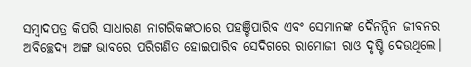ସମ୍ୱାଦପତ୍ର କିପରି ସାଧାରଣ ନାଗରିକଙ୍କଠାରେ ପହଞ୍ଚିପାରିବ ଏବଂ ସେମାନଙ୍କ ଦୈନନ୍ଦିନ ଜୀବନର ଅବିଚ୍ଛେଦ୍ୟ ଅଙ୍ଗ ଭାବରେ ପରିଗଣିତ ହୋଇପାରିବ ସେଦିଗରେ ରାମୋଜୀ ରାଓ ଦୃଷ୍ଟି ଦେଉଥିଲେ।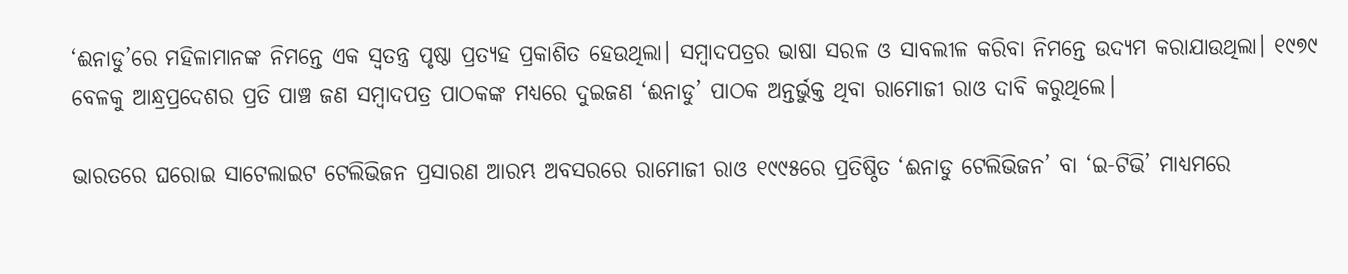‘ଈନାଡୁ’ରେ ମହିଳାମାନଙ୍କ ନିମନ୍ତେ ଏକ ସ୍ୱତନ୍ତ୍ର ପୃଷ୍ଠା ପ୍ରତ୍ୟହ ପ୍ରକାଶିତ ହେଉଥିଲା। ସମ୍ୱାଦପତ୍ରର ଭାଷା ସରଳ ଓ ସାବଲୀଳ କରିବା ନିମନ୍ତେ ଉଦ୍ୟମ କରାଯାଉଥିଲା। ୧୯୭୯ ବେଳକୁ ଆନ୍ଧ୍ରପ୍ରଦେଶର ପ୍ରତି ପାଞ୍ଚ ଜଣ ସମ୍ୱାଦପତ୍ର ପାଠକଙ୍କ ମଧ୍ୟରେ ଦୁଇଜଣ ‘ଈନାଡୁ’ ପାଠକ ଅନ୍ତର୍ଭୁକ୍ତ ଥିବା ରାମୋଜୀ ରାଓ ଦାବି କରୁଥିଲେ।

ଭାରତରେ ଘରୋଇ ସାଟେଲାଇଟ ଟେଲିଭିଜନ ପ୍ରସାରଣ ଆରମ୍ଭ ଅବସରରେ ରାମୋଜୀ ରାଓ ୧୯୯୫ରେ ପ୍ରତିଷ୍ଠିତ ‘ଈନାଡୁ ଟେଲିଭିଜନ’ ବା ‘ଇ-ଟିଭି’ ମାଧ୍ୟମରେ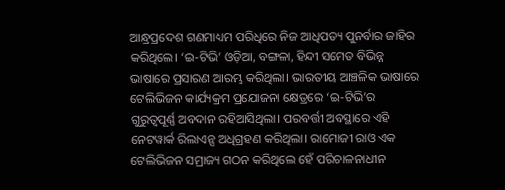ଆନ୍ଧ୍ରପ୍ରଦେଶ ଗଣମାଧ୍ୟମ ପରିଧିରେ ନିଜ ଆଧିପତ୍ୟ ପୁନର୍ବାର ଜାହିର କରିଥିଲେ। ‘ଇ-ଟିଭି’ ଓଡ଼ିଆ, ବଙ୍ଗଳା, ହିନ୍ଦୀ ସମେତ ବିଭିନ୍ନ ଭାଷାରେ ପ୍ରସାରଣ ଆରମ୍ଭ କରିଥିଲା। ଭାରତୀୟ ଆଞ୍ଚଳିକ ଭାଷାରେ ଟେଲିଭିଜନ କାର୍ଯ୍ୟକ୍ରମ ପ୍ରଯୋଜନା କ୍ଷେତ୍ରରେ ‘ଇ-ଟିଭି’ର ଗୁରୁତ୍ୱପୂର୍ଣ୍ଣ ଅବଦାନ ରହିଆସିଥିଲା। ପରବର୍ତ୍ତୀ ଅବସ୍ଥାରେ ଏହି ନେଟୱାର୍କ ରିଲାଏନ୍ସ ଅଧିଗ୍ରହଣ କରିଥିଲା। ରାମୋଜୀ ରାଓ ଏକ ଟେଲିଭିଜନ ସମ୍ରାଜ୍ୟ ଗଠନ କରିଥିଲେ ହେଁ ପରିଚାଳନାଧୀନ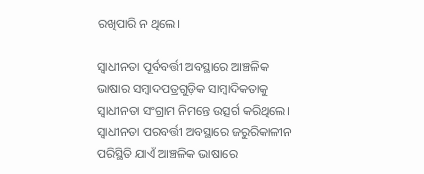ରଖିପାରି ନ ଥିଲେ।

ସ୍ୱାଧୀନତା ପୂର୍ବବର୍ତ୍ତୀ ଅବସ୍ଥାରେ ଆଞ୍ଚଳିକ ଭାଷାର ସମ୍ୱାଦପତ୍ରଗୁଡ଼ିକ ସାମ୍ୱାଦିକତାକୁ ସ୍ୱାଧୀନତା ସଂଗ୍ରାମ ନିମନ୍ତେ ଉତ୍ସର୍ଗ କରିଥିଲେ। ସ୍ୱାଧୀନତା ପରବର୍ତ୍ତୀ ଅବସ୍ଥାରେ ଜରୁରିକାଳୀନ ପରିସ୍ଥିତି ଯାଏଁ ଆଞ୍ଚଳିକ ଭାଷାରେ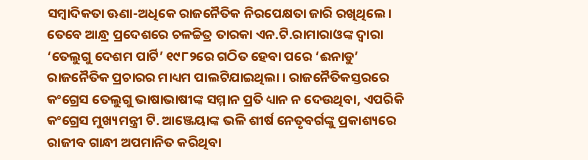ସମ୍ୱାଦିକତା ଊଣା-ଅଧିକେ ରାଜନୈତିକ ନିରପେକ୍ଷତା ଜାରି ରଖିଥିଲେ। ତେବେ ଆନ୍ଧ୍ର ପ୍ରଦେଶରେ ଚଳଚ୍ଚିତ୍ର ତାରକା ଏନ.ଟି.ରାମାରାଓଙ୍କ ଦ୍ୱାରା ‘ତେଲୁଗୁ ଦେଶମ ପାର୍ଟି’ ୧୯୮୨ରେ ଗଠିତ ହେବା ପରେ ‘ଈନାଡୁ’ ରାଜନୈତିକ ପ୍ରଚାରର ମାଧ୍ୟମ ପାଲଟିଯାଇଥିଲା। ରାଜନୈତିକସ୍ତରରେ କଂଗ୍ରେସ ତେଲୁଗୁ ଭାଷାଭାଷୀଙ୍କ ସମ୍ମାନ ପ୍ରତି ଧ୍ୟାନ ନ ଦେଉଥିବା, ଏପରିକି କଂଗ୍ରେସ ମୁଖ୍ୟମନ୍ତ୍ରୀ ଟି. ଆଞ୍ଜେୟାଙ୍କ ଭଳି ଶୀର୍ଷ ନେତୃବର୍ଗଙ୍କୁ ପ୍ରକାଶ୍ୟରେ ରାଜୀବ ଗାନ୍ଧୀ ଅପମାନିତ କରିଥିବା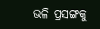ଭଳି ପ୍ରସଙ୍ଗକୁ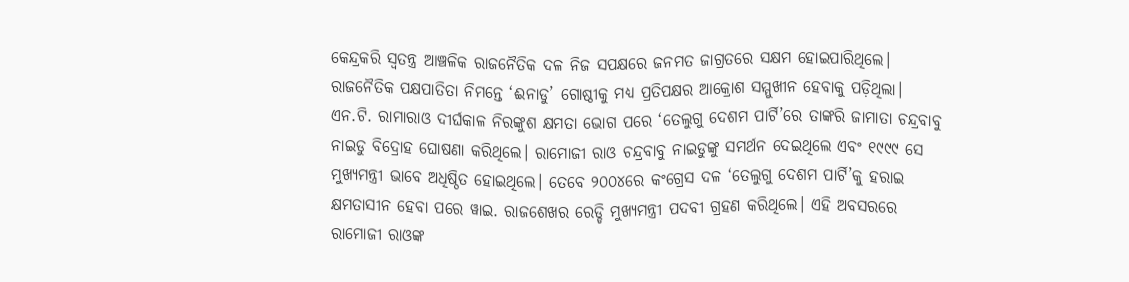କେନ୍ଦ୍ରକରି ସ୍ୱତନ୍ତ୍ର ଆଞ୍ଚଳିକ ରାଜନୈତିକ ଦଳ ନିଜ ସପକ୍ଷରେ ଜନମତ ଜାଗ୍ରତରେ ସକ୍ଷମ ହୋଇପାରିଥିଲେ। ରାଜନୈତିକ ପକ୍ଷପାତିତା ନିମନ୍ତେ ‘ଈନାଡୁ’ ଗୋଷ୍ଠୀକୁ ମଧ୍ୟ ପ୍ରତିପକ୍ଷର ଆକ୍ରୋଶ ସମ୍ମୁଖୀନ ହେବାକୁ ପଡ଼ିଥିଲା। ଏନ.ଟି. ରାମାରାଓ ଦୀର୍ଘକାଳ ନିରଙ୍କୁଶ କ୍ଷମତା ଭୋଗ ପରେ ‘ତେଲୁଗୁ ଦେଶମ ପାର୍ଟି’ରେ ତାଙ୍କରି ଜାମାତା ଚନ୍ଦ୍ରବାବୁ ନାଇଡୁ ବିଦ୍ରୋହ ଘୋଷଣା କରିଥିଲେ। ରାମୋଜୀ ରାଓ ଚନ୍ଦ୍ରବାବୁ ନାଇଡୁଙ୍କୁ ସମର୍ଥନ ଦେଇଥିଲେ ଏବଂ ୧୯୯୯ ସେ ମୁଖ୍ୟମନ୍ତ୍ରୀ ଭାବେ ଅଧିଷ୍ଠିତ ହୋଇଥିଲେ। ତେବେ ୨୦୦୪ରେ କଂଗ୍ରେସ ଦଳ ‘ତେଲୁଗୁ ଦେଶମ ପାର୍ଟି’କୁ ହରାଇ କ୍ଷମତାସୀନ ହେବା ପରେ ୱାଇ. ରାଜଶେଖର ରେଡ୍ଡି ମୁଖ୍ୟମନ୍ତ୍ରୀ ପଦବୀ ଗ୍ରହଣ କରିଥିଲେ। ଏହି ଅବସରରେ ରାମୋଜୀ ରାଓଙ୍କ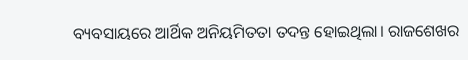ବ୍ୟବସାୟରେ ଆର୍ଥିକ ଅନିୟମିତତା ତଦନ୍ତ ହୋଇଥିଲା। ରାଜଶେଖର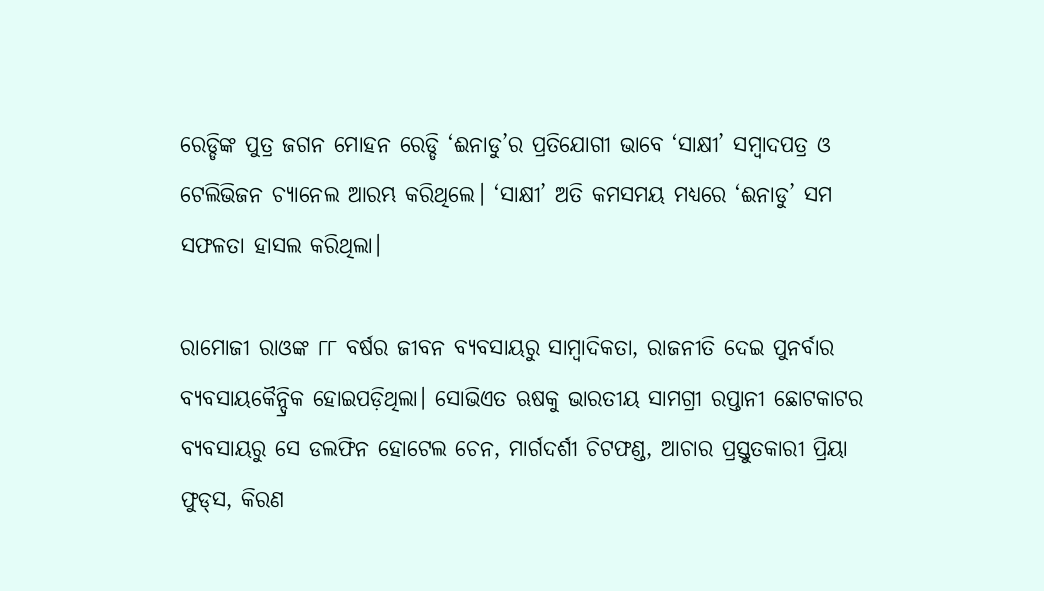ରେଡ୍ଡିଙ୍କ ପୁତ୍ର ଜଗନ ମୋହନ ରେଡ୍ଡି ‘ଈନାଡୁ’ର ପ୍ରତିଯୋଗୀ ଭାବେ ‘ସାକ୍ଷୀ’ ସମ୍ୱାଦପତ୍ର ଓ ଟେଲିଭିଜନ ଚ୍ୟାନେଲ ଆରମ୍ଭ କରିଥିଲେ। ‘ସାକ୍ଷୀ’ ଅତି କମସମୟ ମଧ୍ୟରେ ‘ଈନାଡୁ’ ସମ ସଫଳତା ହାସଲ କରିଥିଲା।

ରାମୋଜୀ ରାଓଙ୍କ ୮୮ ବର୍ଷର ଜୀବନ ବ୍ୟବସାୟରୁ ସାମ୍ୱାଦିକତା, ରାଜନୀତି ଦେଇ ପୁନର୍ବାର ବ୍ୟବସାୟକୈନ୍ଦ୍ରିକ ହୋଇପଡ଼ିଥିଲା। ସୋଭିଏତ ଋଷକୁ ଭାରତୀୟ ସାମଗ୍ରୀ ରପ୍ତାନୀ ଛୋଟକାଟର ବ୍ୟବସାୟରୁ ସେ ଡଲଫିନ ହୋଟେଲ ଚେନ, ମାର୍ଗଦର୍ଶୀ ଚିଟଫଣ୍ଡ, ଆଚାର ପ୍ରସ୍ତୁତକାରୀ ପ୍ରିୟା ଫୁଡ୍‌‌ସ, କିରଣ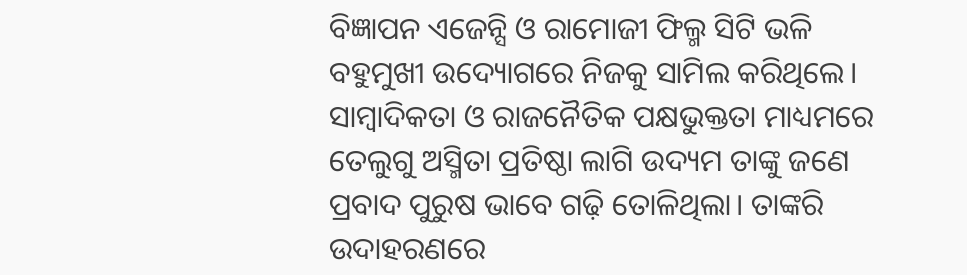ବିଜ୍ଞାପନ ଏଜେନ୍ସି ଓ ରାମୋଜୀ ଫିଲ୍ମ ସିଟି ଭଳି ବହୁମୁଖୀ ଉଦ୍ୟୋଗରେ ନିଜକୁ ସାମିଲ କରିଥିଲେ। ସାମ୍ୱାଦିକତା ଓ ରାଜନୈତିକ ପକ୍ଷଭୁକ୍ତତା ମାଧ୍ୟମରେ ତେଲୁଗୁ ଅସ୍ମିତା ପ୍ରତିଷ୍ଠା ଲାଗି ଉଦ୍ୟମ ତାଙ୍କୁ ଜଣେ ପ୍ରବାଦ ପୁରୁଷ ଭାବେ ଗଢ଼ି ତୋଳିଥିଲା। ତାଙ୍କରି ଉଦାହରଣରେ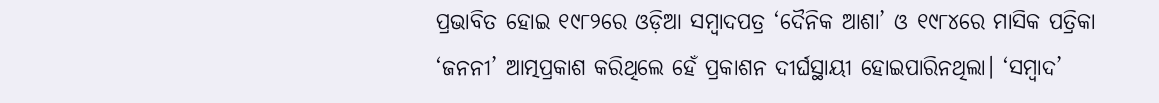ପ୍ରଭାବିତ ହୋଇ ୧୯୮୨ରେ ଓଡ଼ିଆ ସମ୍ୱାଦପତ୍ର ‘ଦୈନିକ ଆଶା’ ଓ ୧୯୮୪ରେ ମାସିକ ପତ୍ରିକା ‘ଜନନୀ’ ଆତ୍ମପ୍ରକାଶ କରିଥିଲେ ହେଁ ପ୍ରକାଶନ ଦୀର୍ଘସ୍ଥାୟୀ ହୋଇପାରିନଥିଲା। ‘ସମ୍ୱାଦ’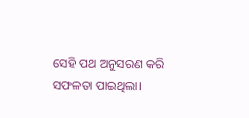ସେହି ପଥ ଅନୁସରଣ କରି ସଫଳତା ପାଇଥିଲା।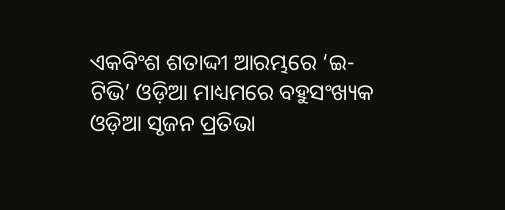ଏକବିଂଶ ଶତାଦ୍ଦୀ ଆରମ୍ଭରେ ‘ଇ-ଟିଭି’ ଓଡ଼ିଆ ମାଧ୍ୟମରେ ବହୁସଂଖ୍ୟକ ଓଡ଼ିଆ ସୃଜନ ପ୍ରତିଭା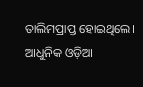ତାଲିମପ୍ରାପ୍ତ ହୋଇଥିଲେ। ଆଧୁନିକ ଓଡ଼ିଆ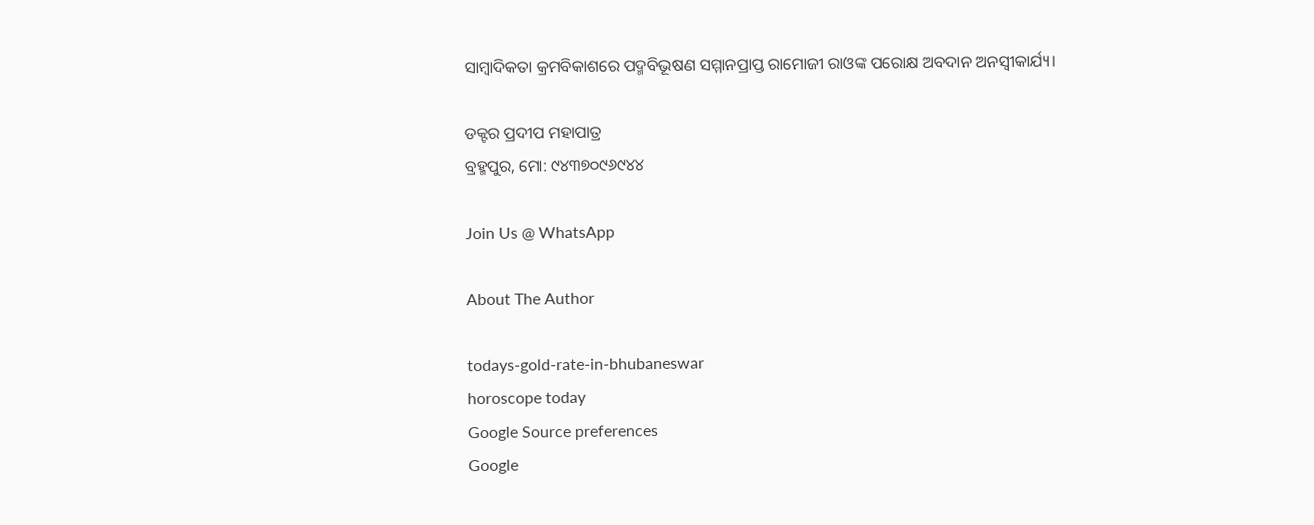ସାମ୍ୱାଦିକତା କ୍ରମବିକାଶରେ ପଦ୍ମବିଭୂଷଣ ସମ୍ମାନପ୍ରାପ୍ତ ରାମୋଜୀ ରାଓଙ୍କ ପରୋକ୍ଷ ଅବଦାନ ଅନସ୍ୱୀକାର୍ଯ୍ୟ।

ଡକ୍ଟର ପ୍ରଦୀପ ମହାପାତ୍ର
ବ୍ରହ୍ମପୁର, ମୋ: ୯୪୩୭୦୯୬୯୪୪

Join Us @ WhatsApp

About The Author

todays-gold-rate-in-bhubaneswar
horoscope today
Google Source preferences
Google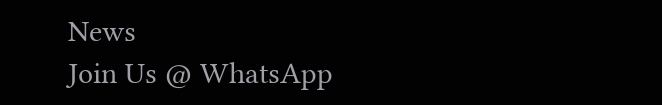News
Join Us @ WhatsApp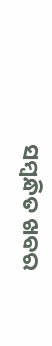ସମ୍ବନ୍ଧିତ ଖବର